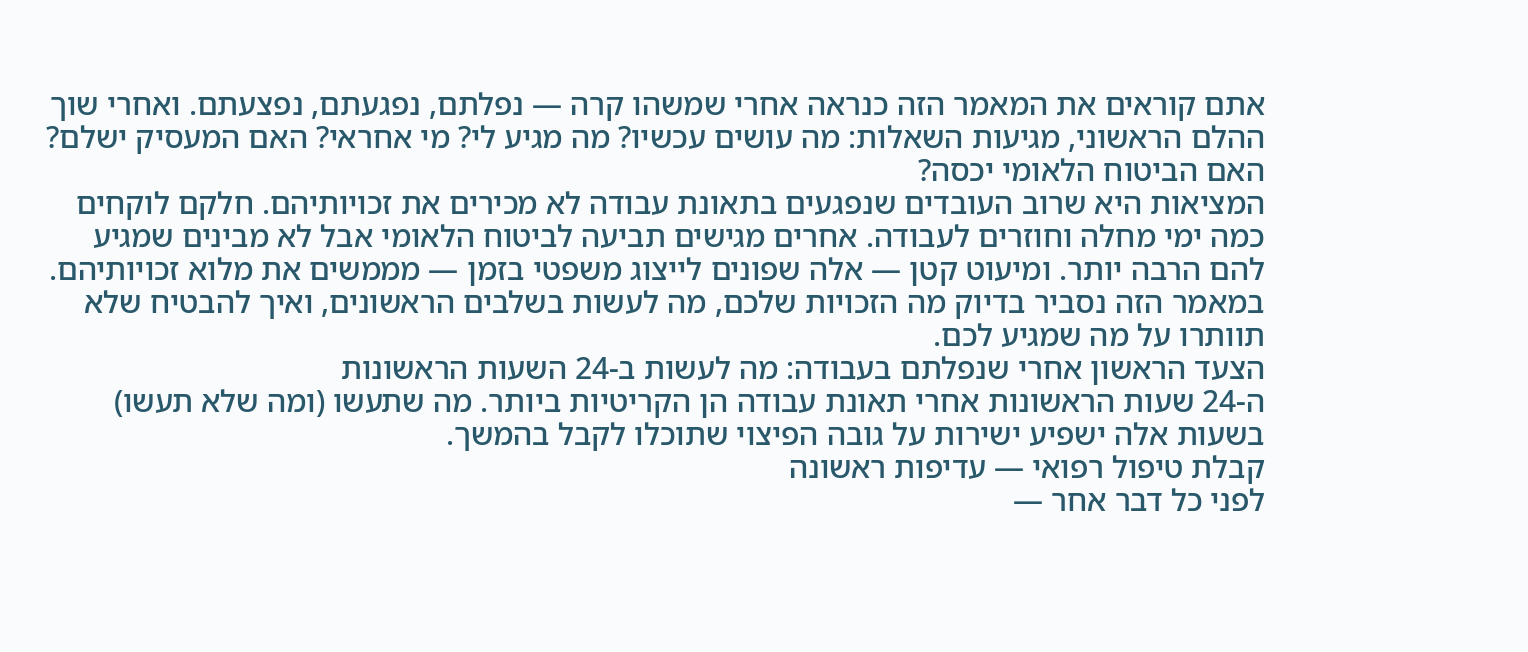אתם קוראים את המאמר הזה כנראה אחרי שמשהו קרה — נפלתם, נפגעתם, נפצעתם. ואחרי שוך ההלם הראשוני, מגיעות השאלות: מה עושים עכשיו? מה מגיע לי? מי אחראי? האם המעסיק ישלם? האם הביטוח הלאומי יכסה?
המציאות היא שרוב העובדים שנפגעים בתאונת עבודה לא מכירים את זכויותיהם. חלקם לוקחים כמה ימי מחלה וחוזרים לעבודה. אחרים מגישים תביעה לביטוח הלאומי אבל לא מבינים שמגיע להם הרבה יותר. ומיעוט קטן — אלה שפונים לייצוג משפטי בזמן — מממשים את מלוא זכויותיהם.
במאמר הזה נסביר בדיוק מה הזכויות שלכם, מה לעשות בשלבים הראשונים, ואיך להבטיח שלא תוותרו על מה שמגיע לכם.
הצעד הראשון אחרי שנפלתם בעבודה: מה לעשות ב-24 השעות הראשונות
ה-24 שעות הראשונות אחרי תאונת עבודה הן הקריטיות ביותר. מה שתעשו (ומה שלא תעשו) בשעות אלה ישפיע ישירות על גובה הפיצוי שתוכלו לקבל בהמשך.
קבלת טיפול רפואי — עדיפות ראשונה
לפני כל דבר אחר —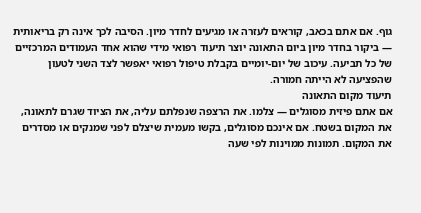גוף. אם אתם בכאב, קוראים לעזרה או מגיעים לחדר מיון. הסיבה לכך אינה רק בריאותית — ביקור בחדר מיון ביום התאונה יוצר תיעוד רפואי מידי שהוא אחד העמודים המרכזיים של כל תביעה. עיכוב של יום-יומיים בקבלת טיפול רפואי יאפשר לצד השני לטעון שהפציעה לא הייתה חמורה.
תיעוד מקום התאונה
אם אתם פיזית מסוגלים — צלמו. את הרצפה שנפלתם עליה, את הציוד שגרם לתאונה, את המקום בשטח. אם אינכם מסוגלים, בקשו מעמית שיצלם לפני שמנקים או מסדרים את המקום. תמונות ממוינות לפי שעה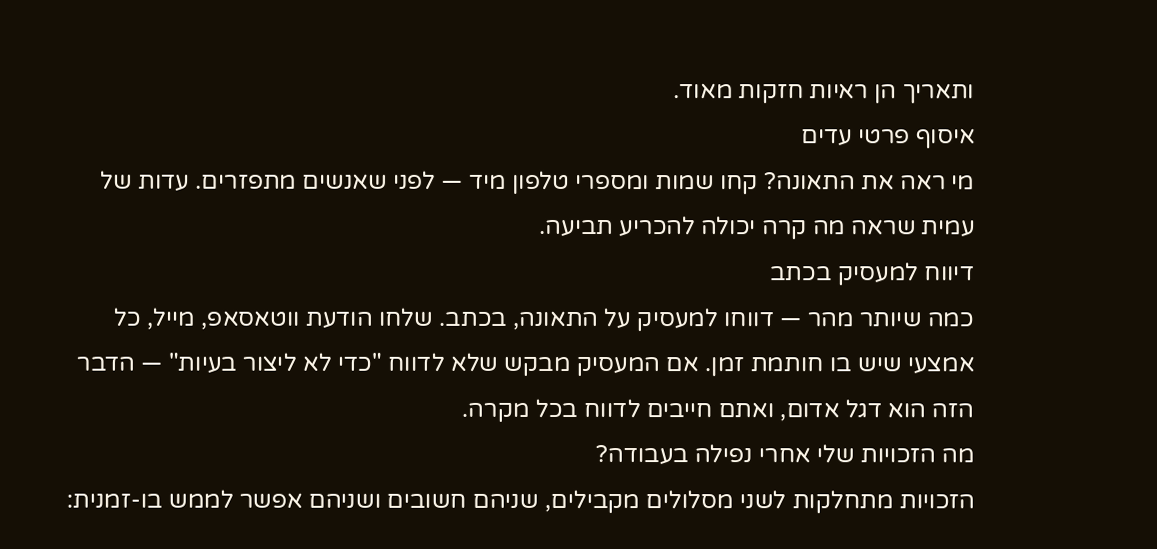ותאריך הן ראיות חזקות מאוד.
איסוף פרטי עדים
מי ראה את התאונה? קחו שמות ומספרי טלפון מיד — לפני שאנשים מתפזרים. עדות של עמית שראה מה קרה יכולה להכריע תביעה.
דיווח למעסיק בכתב
כמה שיותר מהר — דווחו למעסיק על התאונה, בכתב. שלחו הודעת ווטאסאפ, מייל, כל אמצעי שיש בו חותמת זמן. אם המעסיק מבקש שלא לדווח "כדי לא ליצור בעיות" — הדבר הזה הוא דגל אדום, ואתם חייבים לדווח בכל מקרה.
מה הזכויות שלי אחרי נפילה בעבודה?
הזכויות מתחלקות לשני מסלולים מקבילים, שניהם חשובים ושניהם אפשר לממש בו-זמנית: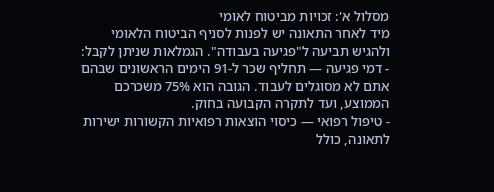מסלול א': זכויות מביטוח לאומי
מיד לאחר התאונה יש לפנות לסניף הביטוח הלאומי ולהגיש תביעה ל"פגיעה בעבודה". הגמלאות שניתן לקבל:
- דמי פגיעה — תחליף שכר ל-91 הימים הראשונים שבהם אתם לא מסוגלים לעבוד. הגובה הוא 75% משכרכם הממוצע, ועד לתקרה הקבועה בחוק.
- טיפול רפואי — כיסוי הוצאות רפואיות הקשורות ישירות לתאונה, כולל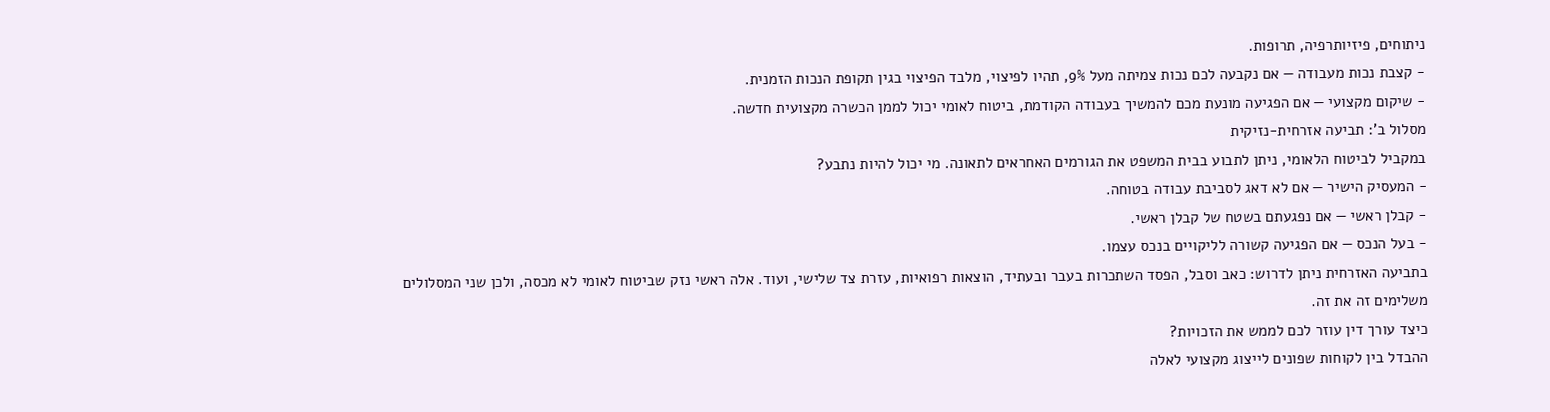ניתוחים, פיזיותרפיה, תרופות.
- קצבת נכות מעבודה — אם נקבעה לכם נכות צמיתה מעל 9%, תהיו לפיצוי, מלבד הפיצוי בגין תקופת הנכות הזמנית.
- שיקום מקצועי — אם הפגיעה מונעת מכם להמשיך בעבודה הקודמת, ביטוח לאומי יכול לממן הכשרה מקצועית חדשה.
מסלול ב': תביעה אזרחית-נזיקית
במקביל לביטוח הלאומי, ניתן לתבוע בבית המשפט את הגורמים האחראים לתאונה. מי יכול להיות נתבע?
- המעסיק הישיר — אם לא דאג לסביבת עבודה בטוחה.
- קבלן ראשי — אם נפגעתם בשטח של קבלן ראשי.
- בעל הנכס — אם הפגיעה קשורה לליקויים בנכס עצמו.
בתביעה האזרחית ניתן לדרוש: כאב וסבל, הפסד השתכרות בעבר ובעתיד, הוצאות רפואיות, עזרת צד שלישי, ועוד. אלה ראשי נזק שביטוח לאומי לא מכסה, ולכן שני המסלולים משלימים זה את זה.
כיצד עורך דין עוזר לכם לממש את הזכויות?
ההבדל בין לקוחות שפונים לייצוג מקצועי לאלה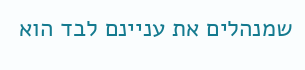שמנהלים את עניינם לבד הוא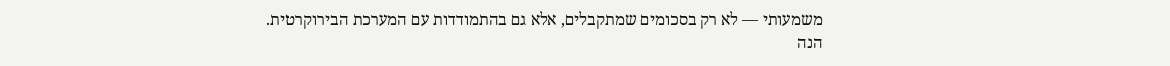משמעותי — לא רק בסכומים שמתקבלים, אלא גם בהתמודדות עם המערכת הבירוקרטית.
הנה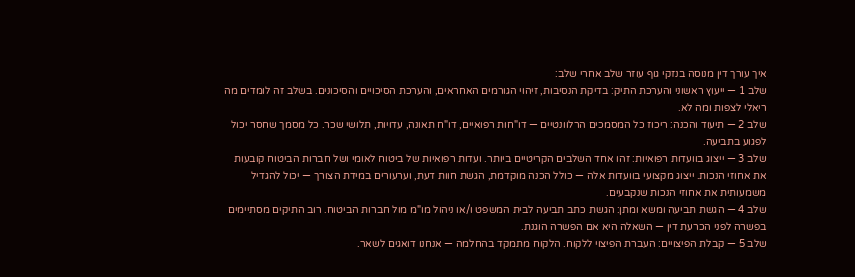איך עורך דין מנוסה בנזקי גוף עוזר שלב אחרי שלב:
שלב 1 — ייעוץ ראשוני והערכת התיק: בדיקת הנסיבות, זיהוי הגורמים האחראים, והערכת הסיכויים והסיכונים. בשלב זה לומדים מה ריאלי לצפות ומה לא.
שלב 2 — תיעוד והכנה: ריכוז כל המסמכים הרלוונטיים — דו"חות רפואיים, דו"ח תאונה, עדויות, תלושי שכר. כל מסמך שחסר יכול לפגוע בתביעה.
שלב 3 — ייצוג בוועדות רפואיות: זהו אחד השלבים הקריטיים ביותר. ועדות רפואיות של ביטוח לאומי ושל חברות הביטוח קובעות את אחוזי הנכות. ייצוג מקצועי בוועדות אלה — כולל הכנה מוקדמת, הגשת חוות דעת, וערעורים במידת הצורך — יכול להגדיל משמעותית את אחוזי הנכות שנקבעים.
שלב 4 — הגשת תביעה ומשא ומתן: הגשת כתב תביעה לבית המשפט ו/או ניהול מו"מ מול חברות הביטוח. רוב התיקים מסתיימים בפשרה לפני הכרעת דין — השאלה היא אם הפשרה הוגנת.
שלב 5 — קבלת הפיצויים: העברת הפיצוי ללקוח. הלקוח מתמקד בהחלמה — אנחנו דואגים לשאר.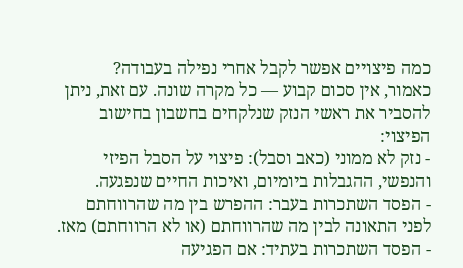כמה פיצויים אפשר לקבל אחרי נפילה בעבודה?
כאמור, אין סכום קבוע — כל מקרה שונה. עם זאת, ניתן להסביר את ראשי הנזק שנלקחים בחשבון בחישוב הפיצוי:
- נזק לא ממוני (כאב וסבל): פיצוי על הסבל הפיזי והנפשי, ההגבלות ביומיום, ואיכות החיים שנפגעה.
- הפסד השתכרות בעבר: ההפרש בין מה שהרווחתם לפני התאונה לבין מה שהרווחתם (או לא הרווחתם) מאז.
- הפסד השתכרות בעתיד: אם הפגיעה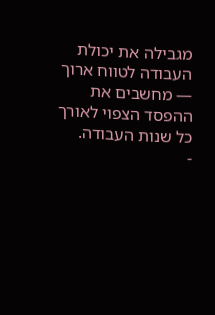מגבילה את יכולת העבודה לטווח ארוך — מחשבים את ההפסד הצפוי לאורך כל שנות העבודה.
-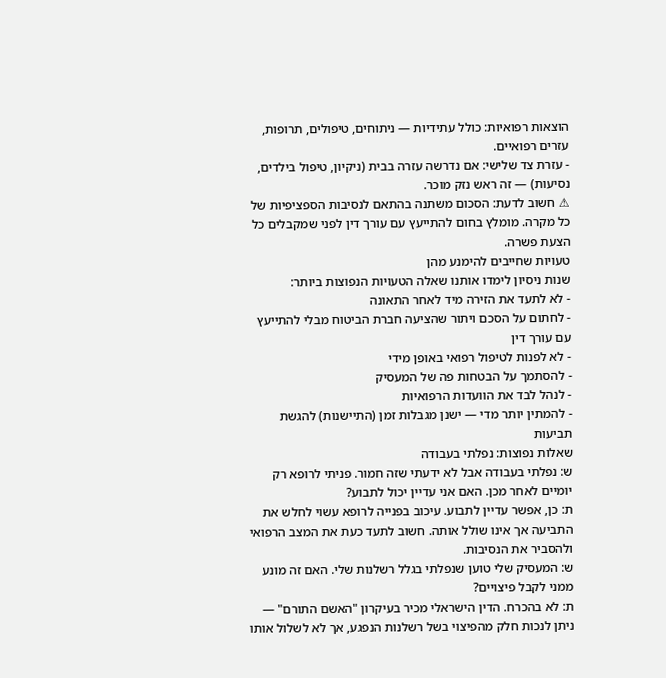הוצאות רפואיות: כולל עתידיות — ניתוחים, טיפולים, תרופות, עזרים רפואיים.
- עזרת צד שלישי: אם נדרשה עזרה בבית (ניקיון, טיפול בילדים, נסיעות) — זה ראש נזק מוכר.
⚠ חשוב לדעת: הסכום משתנה בהתאם לנסיבות הספציפיות של כל מקרה. מומלץ בחום להתייעץ עם עורך דין לפני שמקבלים כל הצעת פשרה.
טעויות שחייבים להימנע מהן
שנות ניסיון לימדו אותנו שאלה הטעויות הנפוצות ביותר:
- לא לתעד את הזירה מיד לאחר התאונה
- לחתום על הסכם ויתור שהציעה חברת הביטוח מבלי להתייעץ עם עורך דין
- לא לפנות לטיפול רפואי באופן מידי
- להסתמך על הבטחות פה של המעסיק
- לנהל לבד את הוועדות הרפואיות
- להמתין יותר מדי — ישנן מגבלות זמן (התיישנות) להגשת תביעות
שאלות נפוצות: נפלתי בעבודה
ש: נפלתי בעבודה אבל לא ידעתי שזה חמור. פניתי לרופא רק יומיים לאחר מכן. האם אני עדיין יכול לתבוע?
ת: כן, אפשר עדיין לתבוע. עיכוב בפנייה לרופא עשוי לחלש את התביעה אך אינו שולל אותה. חשוב לתעד כעת את המצב הרפואי ולהסביר את הנסיבות.
ש: המעסיק שלי טוען שנפלתי בגלל רשלנות שלי. האם זה מונע ממני לקבל פיצויים?
ת: לא בהכרח. הדין הישראלי מכיר בעיקרון "האשם התורם" — ניתן לנכות חלק מהפיצוי בשל רשלנות הנפגע, אך לא לשלול אותו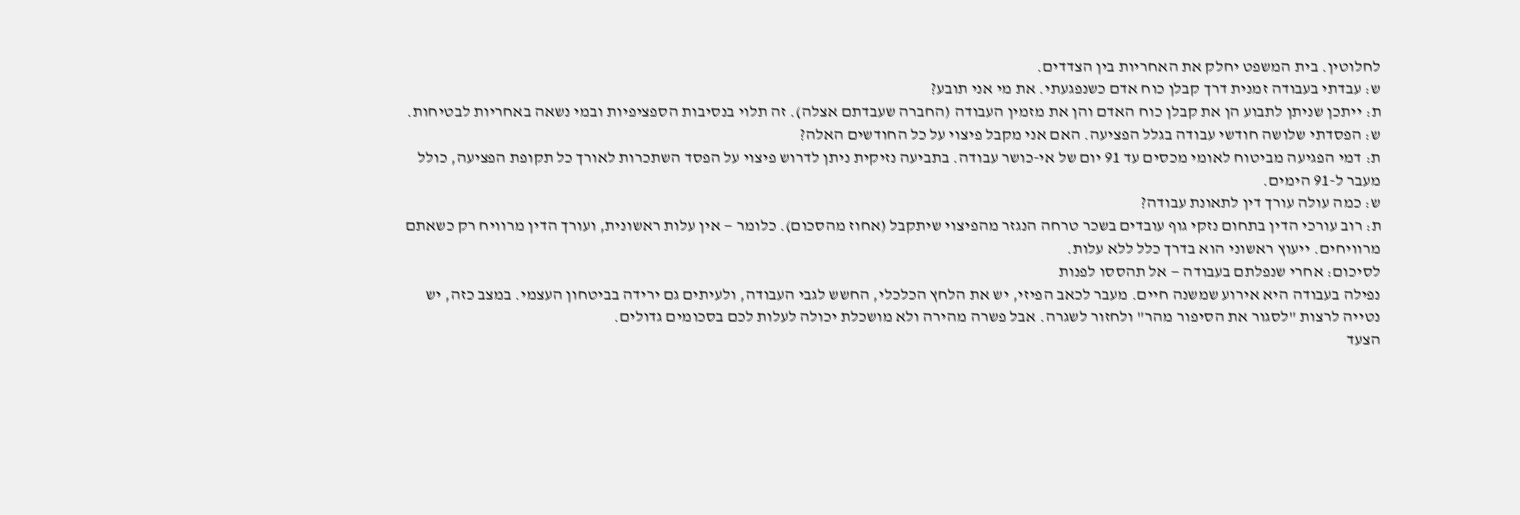לחלוטין. בית המשפט יחלק את האחריות בין הצדדים.
ש: עבדתי בעבודה זמנית דרך קבלן כוח אדם כשנפגעתי. את מי אני תובע?
ת: ייתכן שניתן לתבוע הן את קבלן כוח האדם והן את מזמין העבודה (החברה שעבדתם אצלה). זה תלוי בנסיבות הספציפיות ובמי נשאה באחריות לבטיחות.
ש: הפסדתי שלושה חודשי עבודה בגלל הפציעה. האם אני מקבל פיצוי על כל החודשים האלה?
ת: דמי הפגיעה מביטוח לאומי מכסים עד 91 יום של אי-כושר עבודה. בתביעה נזיקית ניתן לדרוש פיצוי על הפסד השתכרות לאורך כל תקופת הפציעה, כולל מעבר ל-91 הימים.
ש: כמה עולה עורך דין לתאונת עבודה?
ת: רוב עורכי הדין בתחום נזקי גוף עובדים בשכר טרחה הנגזר מהפיצוי שיתקבל (אחוז מהסכום). כלומר — אין עלות ראשונית, ועורך הדין מרוויח רק כשאתם מרוויחים. ייעוץ ראשוני הוא בדרך כלל ללא עלות.
לסיכום: אחרי שנפלתם בעבודה — אל תהססו לפנות
נפילה בעבודה היא אירוע שמשנה חיים. מעבר לכאב הפיזי, יש את הלחץ הכלכלי, החשש לגבי העבודה, ולעיתים גם ירידה בביטחון העצמי. במצב כזה, יש נטייה לרצות "לסגור את הסיפור מהר" ולחזור לשגרה. אבל פשרה מהירה ולא מושכלת יכולה לעלות לכם בסכומים גדולים.
הצעד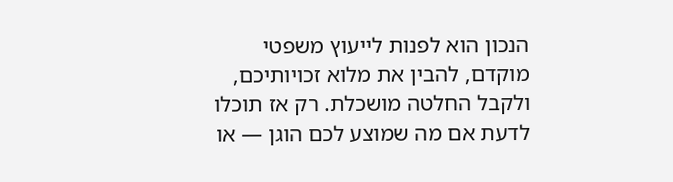הנכון הוא לפנות לייעוץ משפטי מוקדם, להבין את מלוא זכויותיכם, ולקבל החלטה מושכלת. רק אז תוכלו לדעת אם מה שמוצע לכם הוגן — או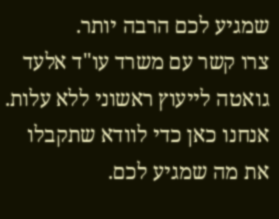שמגיע לכם הרבה יותר.
צרו קשר עם משרד עו"ד אלעד גואטה לייעוץ ראשוני ללא עלות. אנחנו כאן כדי לוודא שתקבלו את מה שמגיע לכם.